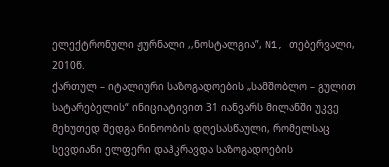ელექტრონული ჟურნალი ,,ნოსტალგია”, N1, თებერვალი, 2010წ.
ქართულ – იტალიური საზოგადოების „სამშობლო – გულით სატარებელის“ ინიციატივით 31 იანვარს მილანში უკვე მეხუთედ შედგა ნინოობის დღესასწაული, რომელსაც სევდიანი ელფერი დაჰკრავდა საზოგადოების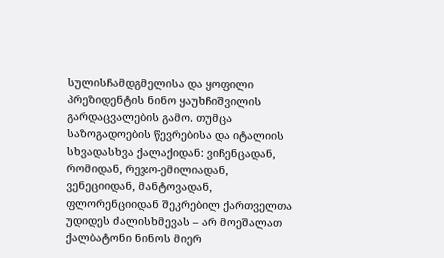სულისჩამდგმელისა და ყოფილი პრეზიდენტის ნინო ყაუხჩიშვილის გარდაცვალების გამო. თუმცა საზოგადოების წევრებისა და იტალიის სხვადასხვა ქალაქიდან: ვიჩენცადან, რომიდან, რეჯო-ემილიადან, ვენეციიდან, მანტოვადან, ფლორენციიდან შეკრებილ ქართველთა უდიდეს ძალისხმევას – არ მოეშალათ ქალბატონი ნინოს მიერ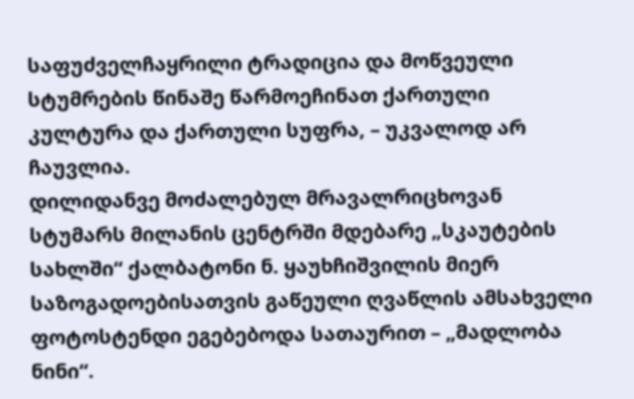საფუძველჩაყრილი ტრადიცია და მოწვეული სტუმრების წინაშე წარმოეჩინათ ქართული კულტურა და ქართული სუფრა, – უკვალოდ არ ჩაუვლია.
დილიდანვე მოძალებულ მრავალრიცხოვან სტუმარს მილანის ცენტრში მდებარე „სკაუტების სახლში“ ქალბატონი ნ. ყაუხჩიშვილის მიერ საზოგადოებისათვის გაწეული ღვაწლის ამსახველი ფოტოსტენდი ეგებებოდა სათაურით – „მადლობა ნინი“.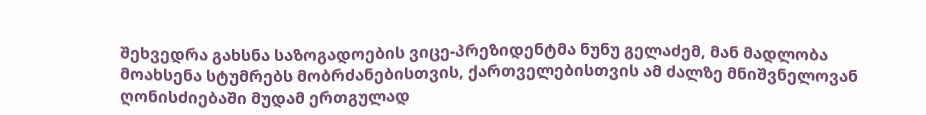შეხვედრა გახსნა საზოგადოების ვიცე-პრეზიდენტმა ნუნუ გელაძემ, მან მადლობა მოახსენა სტუმრებს მობრძანებისთვის, ქართველებისთვის ამ ძალზე მნიშვნელოვან ღონისძიებაში მუდამ ერთგულად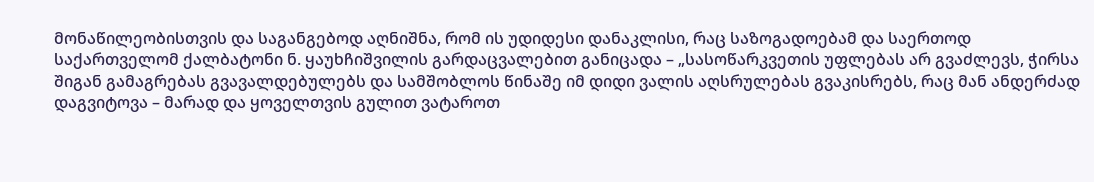მონაწილეობისთვის და საგანგებოდ აღნიშნა, რომ ის უდიდესი დანაკლისი, რაც საზოგადოებამ და საერთოდ საქართველომ ქალბატონი ნ. ყაუხჩიშვილის გარდაცვალებით განიცადა – „სასოწარკვეთის უფლებას არ გვაძლევს, ჭირსა შიგან გამაგრებას გვავალდებულებს და სამშობლოს წინაშე იმ დიდი ვალის აღსრულებას გვაკისრებს, რაც მან ანდერძად დაგვიტოვა – მარად და ყოველთვის გულით ვატაროთ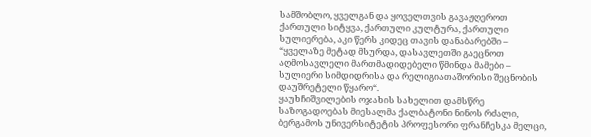სამშობლო, ყველგან და ყოველთვის გავაჟღეროთ ქართული სიტყვა, ქართული კულტურა, ქართული სულიერება, აკი წერს კიდეც თავის დანაბარებში – “ყველაზე მეტად მსურდა, დასავლეთში გაეცნოთ აღმოსავლელი მართმადიდებელი წმინდა მამები – სულიერი სიმდიდრისა და რელიგიათაშორისი შეცნობის დაუშრეტელი წყარო“.
ყაუხჩიშვილების ოჯახის სახელით დამსწრე საზოგადოებას მიესალმა ქალბატონი ნინოს რძალი, ბერგამოს უნივერსიტეტის პროფესორი ფრანჩესკა მელცი,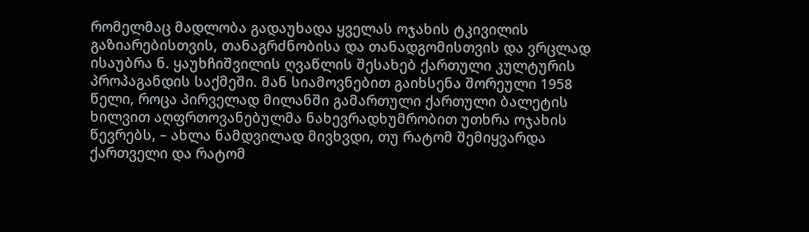რომელმაც მადლობა გადაუხადა ყველას ოჯახის ტკივილის გაზიარებისთვის, თანაგრძნობისა და თანადგომისთვის და ვრცლად ისაუბრა ნ. ყაუხჩიშვილის ღვაწლის შესახებ ქართული კულტურის პროპაგანდის საქმეში. მან სიამოვნებით გაიხსენა შორეული 1958 წელი, როცა პირველად მილანში გამართული ქართული ბალეტის ხილვით აღფრთოვანებულმა ნახევრადხუმრობით უთხრა ოჯახის წევრებს, – ახლა ნამდვილად მივხვდი, თუ რატომ შემიყვარდა ქართველი და რატომ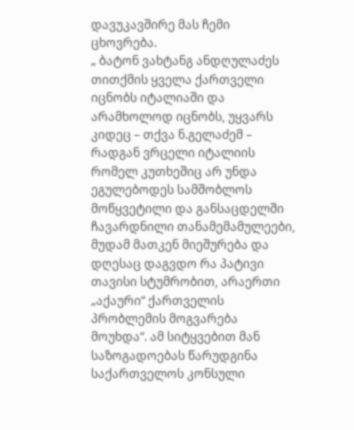დავუკავშირე მას ჩემი ცხოვრება.
„ ბატონ ვახტანგ ანდღულაძეს თითქმის ყველა ქართველი იცნობს იტალიაში და არამხოლოდ იცნობს, უყვარს კიდეც – თქვა ნ.გელაძემ – რადგან ვრცელი იტალიის რომელ კუთხეშიც არ უნდა ეგულებოდეს სამშობლოს მოწყვეტილი და განსაცდელში ჩავარდნილი თანამემამულეები, მუდამ მათკენ მიეშურება და დღესაც დაგვდო რა პატივი თავისი სტუმრობით, არაერთი „აქაური“ ქართველის პრობლემის მოგვარება მოუხდა“. ამ სიტყვებით მან საზოგადოებას წარუდგინა საქართველოს კონსული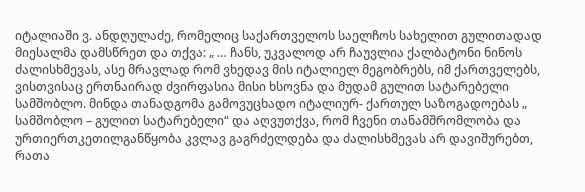იტალიაში ვ. ანდღულაძე, რომელიც საქართველოს საელჩოს სახელით გულითადად მიესალმა დამსწრეთ და თქვა: „ … ჩანს, უკვალოდ არ ჩაუვლია ქალბატონი ნინოს ძალისხმევას, ასე მრავლად რომ ვხედავ მის იტალიელ მეგობრებს, იმ ქართველებს, ვისთვისაც ერთნაირად ძვირფასია მისი ხსოვნა და მუდამ გულით სატარებელი სამშობლო. მინდა თანადგომა გამოვუცხადო იტალიურ- ქართულ საზოგადოებას „ სამშობლო – გულით სატარებელი“ და აღვუთქვა, რომ ჩვენი თანამშრომლობა და ურთიერთკეთილგანწყობა კვლავ გაგრძელდება და ძალისხმევას არ დავიშურებთ, რათა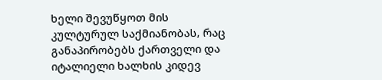ხელი შევუწყოთ მის კულტურულ საქმიანობას, რაც განაპირობებს ქართველი და იტალიელი ხალხის კიდევ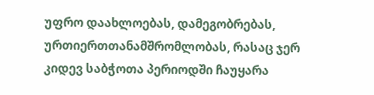უფრო დაახლოებას, დამეგობრებას, ურთიერთთანამშრომლობას, რასაც ჯერ კიდევ საბჭოთა პერიოდში ჩაუყარა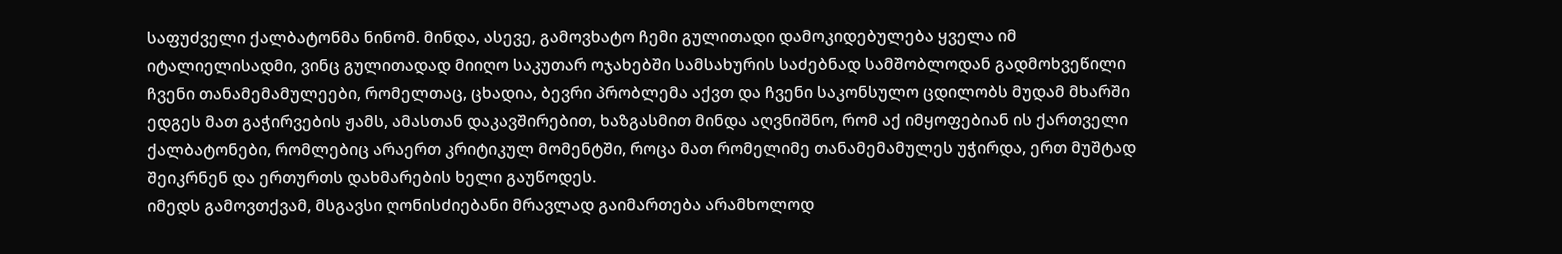საფუძველი ქალბატონმა ნინომ. მინდა, ასევე, გამოვხატო ჩემი გულითადი დამოკიდებულება ყველა იმ იტალიელისადმი, ვინც გულითადად მიიღო საკუთარ ოჯახებში სამსახურის საძებნად სამშობლოდან გადმოხვეწილი ჩვენი თანამემამულეები, რომელთაც, ცხადია, ბევრი პრობლემა აქვთ და ჩვენი საკონსულო ცდილობს მუდამ მხარში ედგეს მათ გაჭირვების ჟამს, ამასთან დაკავშირებით, ხაზგასმით მინდა აღვნიშნო, რომ აქ იმყოფებიან ის ქართველი ქალბატონები, რომლებიც არაერთ კრიტიკულ მომენტში, როცა მათ რომელიმე თანამემამულეს უჭირდა, ერთ მუშტად შეიკრნენ და ერთურთს დახმარების ხელი გაუწოდეს.
იმედს გამოვთქვამ, მსგავსი ღონისძიებანი მრავლად გაიმართება არამხოლოდ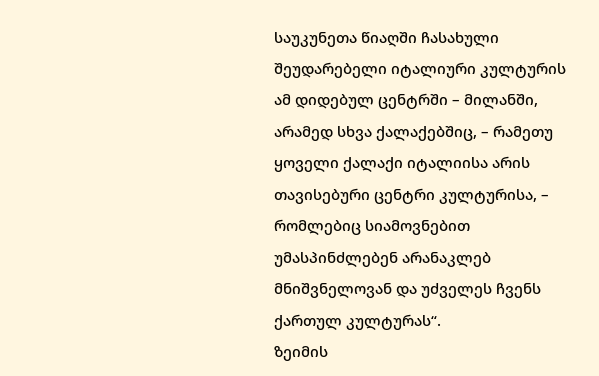საუკუნეთა წიაღში ჩასახული შეუდარებელი იტალიური კულტურის ამ დიდებულ ცენტრში – მილანში, არამედ სხვა ქალაქებშიც, – რამეთუ ყოველი ქალაქი იტალიისა არის თავისებური ცენტრი კულტურისა, – რომლებიც სიამოვნებით უმასპინძლებენ არანაკლებ მნიშვნელოვან და უძველეს ჩვენს ქართულ კულტურას“.
ზეიმის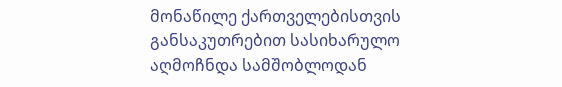მონაწილე ქართველებისთვის განსაკუთრებით სასიხარულო აღმოჩნდა სამშობლოდან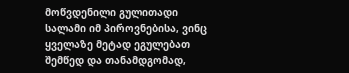მოწვდენილი გულითადი სალამი იმ პიროვნებისა, ვინც ყველაზე მეტად ეგულებათ შემწედ და თანამდგომად,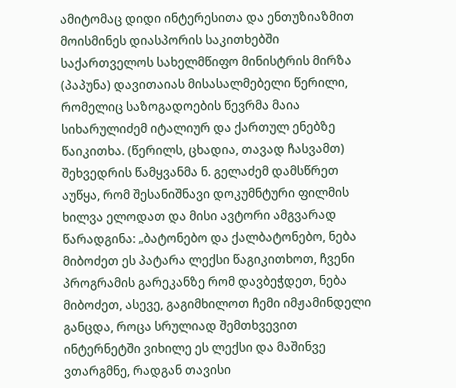ამიტომაც დიდი ინტერესითა და ენთუზიაზმით მოისმინეს დიასპორის საკითხებში საქართველოს სახელმწიფო მინისტრის მირზა (პაპუნა) დავითაიას მისასალმებელი წერილი, რომელიც საზოგადოების წევრმა მაია სიხარულიძემ იტალიურ და ქართულ ენებზე წაიკითხა. (წერილს, ცხადია, თავად ჩასვამთ)
შეხვედრის წამყვანმა ნ. გელაძემ დამსწრეთ აუწყა, რომ შესანიშნავი დოკუმნტური ფილმის ხილვა ელოდათ და მისი ავტორი ამგვარად წარადგინა: „ბატონებო და ქალბატონებო, ნება მიბოძეთ ეს პატარა ლექსი წაგიკითხოთ, ჩვენი პროგრამის გარეკანზე რომ დავბეჭდეთ, ნება მიბოძეთ, ასევე, გაგიმხილოთ ჩემი იმჟამინდელი განცდა, როცა სრულიად შემთხვევით ინტერნეტში ვიხილე ეს ლექსი და მაშინვე ვთარგმნე, რადგან თავისი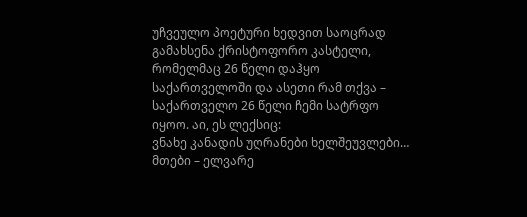უჩვეულო პოეტური ხედვით საოცრად გამახსენა ქრისტოფორო კასტელი, რომელმაც 26 წელი დაჰყო საქართველოში და ასეთი რამ თქვა – საქართველო 26 წელი ჩემი სატრფო იყოო. აი, ეს ლექსიც:
ვნახე კანადის უღრანები ხელშეუვლები…
მთები – ელვარე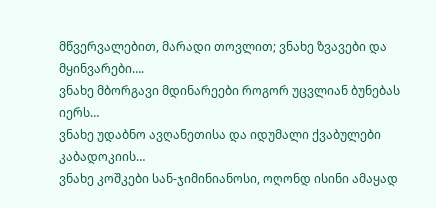მწვერვალებით, მარადი თოვლით; ვნახე ზვავები და მყინვარები….
ვნახე მბორგავი მდინარეები როგორ უცვლიან ბუნებას იერს…
ვნახე უდაბნო ავღანეთისა და იდუმალი ქვაბულები კაბადოკიის…
ვნახე კოშკები სან-ჯიმინიანოსი, ოღონდ ისინი ამაყად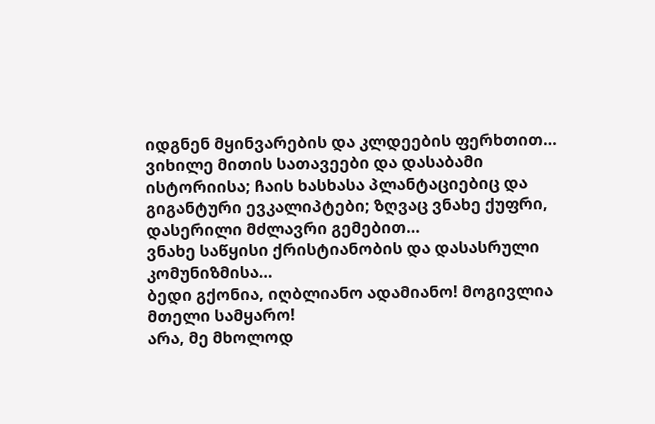იდგნენ მყინვარების და კლდეების ფერხთით…
ვიხილე მითის სათავეები და დასაბამი ისტორიისა; ჩაის ხასხასა პლანტაციებიც და გიგანტური ევკალიპტები; ზღვაც ვნახე ქუფრი, დასერილი მძლავრი გემებით…
ვნახე საწყისი ქრისტიანობის და დასასრული კომუნიზმისა…
ბედი გქონია, იღბლიანო ადამიანო! მოგივლია მთელი სამყარო!
არა, მე მხოლოდ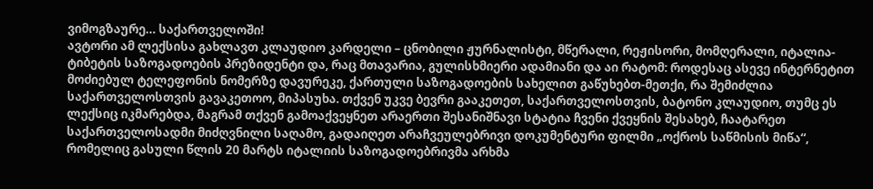ვიმოგზაურე… საქართველოში!
ავტორი ამ ლექსისა გახლავთ კლაუდიო კარდელი – ცნობილი ჟურნალისტი, მწერალი, რეჟისორი, მომღერალი, იტალია-ტიბეტის საზოგადოების პრეზიდენტი და, რაც მთავარია, გულისხმიერი ადამიანი და აი რატომ: როდესაც ასევე ინტერნეტით მოძიებულ ტელეფონის ნომერზე დავურეკე, ქართული საზოგადოების სახელით გაწუხებთ-მეთქი, რა შემიძლია საქართველოსთვის გავაკეთოო, მიპასუხა. თქვენ უკვე ბევრი გააკეთეთ, საქართველოსთვის, ბატონო კლაუდიო, თუმც ეს ლექსიც იკმარებდა, მაგრამ თქვენ გამოაქვეყნეთ არაერთი შესანიშნავი სტატია ჩვენი ქვეყნის შესახებ, ჩაატარეთ საქართველოსადმი მიძღვნილი საღამო, გადაიღეთ არაჩვეულებრივი დოკუმენტური ფილმი „ოქროს საწმისის მიწა“, რომელიც გასული წლის 20 მარტს იტალიის საზოგადოებრივმა არხმა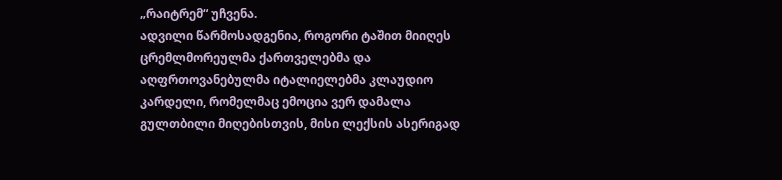„რაიტრემ“ უჩვენა.
ადვილი წარმოსადგენია, როგორი ტაშით მიიღეს ცრემლმორეულმა ქართველებმა და აღფრთოვანებულმა იტალიელებმა კლაუდიო კარდელი, რომელმაც ემოცია ვერ დამალა გულთბილი მიღებისთვის, მისი ლექსის ასერიგად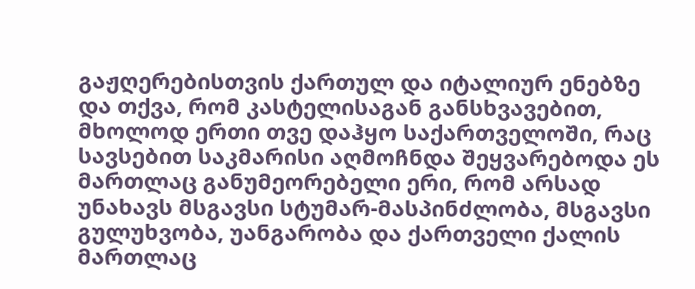გაჟღერებისთვის ქართულ და იტალიურ ენებზე და თქვა, რომ კასტელისაგან განსხვავებით, მხოლოდ ერთი თვე დაჰყო საქართველოში, რაც სავსებით საკმარისი აღმოჩნდა შეყვარებოდა ეს მართლაც განუმეორებელი ერი, რომ არსად უნახავს მსგავსი სტუმარ-მასპინძლობა, მსგავსი გულუხვობა, უანგარობა და ქართველი ქალის მართლაც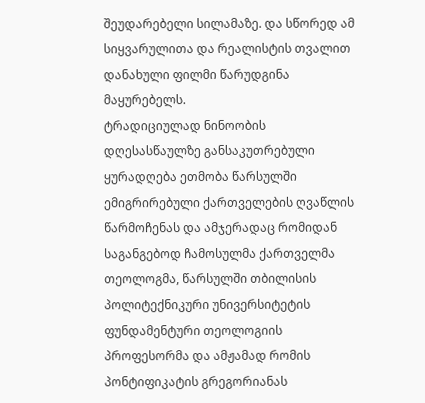შეუდარებელი სილამაზე. და სწორედ ამ სიყვარულითა და რეალისტის თვალით დანახული ფილმი წარუდგინა მაყურებელს.
ტრადიციულად ნინოობის დღესასწაულზე განსაკუთრებული ყურადღება ეთმობა წარსულში ემიგრირებული ქართველების ღვაწლის წარმოჩენას და ამჯერადაც რომიდან საგანგებოდ ჩამოსულმა ქართველმა თეოლოგმა, წარსულში თბილისის პოლიტექნიკური უნივერსიტეტის ფუნდამენტური თეოლოგიის პროფესორმა და ამჟამად რომის პონტიფიკატის გრეგორიანას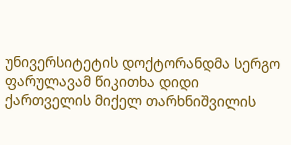უნივერსიტეტის დოქტორანდმა სერგო ფარულავამ წიკითხა დიდი ქართველის მიქელ თარხნიშვილის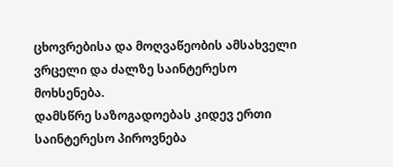ცხოვრებისა და მოღვაწეობის ამსახველი ვრცელი და ძალზე საინტერესო მოხსენება.
დამსწრე საზოგადოებას კიდევ ერთი საინტერესო პიროვნება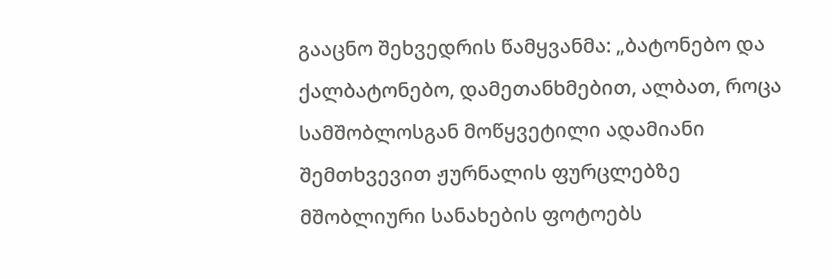გააცნო შეხვედრის წამყვანმა: „ბატონებო და ქალბატონებო, დამეთანხმებით, ალბათ, როცა სამშობლოსგან მოწყვეტილი ადამიანი შემთხვევით ჟურნალის ფურცლებზე მშობლიური სანახების ფოტოებს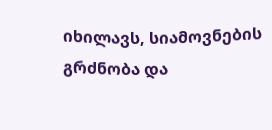იხილავს, სიამოვნების გრძნობა და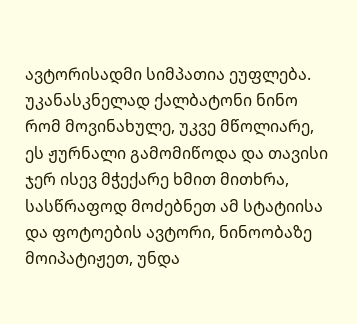ავტორისადმი სიმპათია ეუფლება. უკანასკნელად ქალბატონი ნინო რომ მოვინახულე, უკვე მწოლიარე, ეს ჟურნალი გამომიწოდა და თავისი ჯერ ისევ მჭექარე ხმით მითხრა, სასწრაფოდ მოძებნეთ ამ სტატიისა და ფოტოების ავტორი, ნინოობაზე მოიპატიჟეთ, უნდა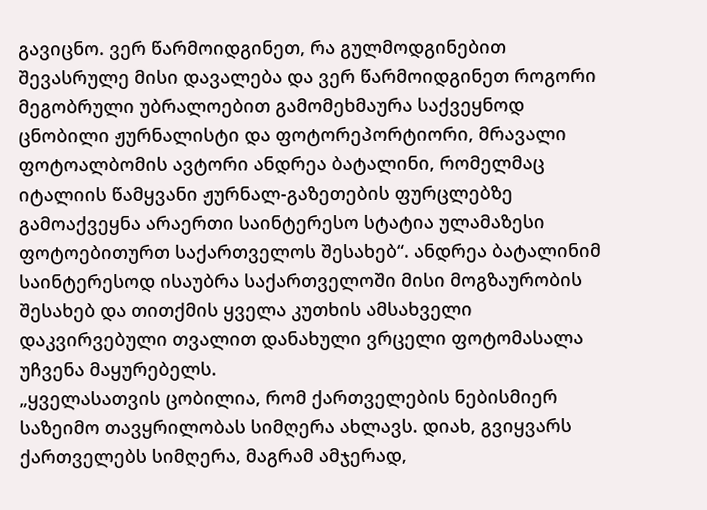გავიცნო. ვერ წარმოიდგინეთ, რა გულმოდგინებით შევასრულე მისი დავალება და ვერ წარმოიდგინეთ როგორი მეგობრული უბრალოებით გამომეხმაურა საქვეყნოდ ცნობილი ჟურნალისტი და ფოტორეპორტიორი, მრავალი ფოტოალბომის ავტორი ანდრეა ბატალინი, რომელმაც იტალიის წამყვანი ჟურნალ-გაზეთების ფურცლებზე გამოაქვეყნა არაერთი საინტერესო სტატია ულამაზესი ფოტოებითურთ საქართველოს შესახებ“. ანდრეა ბატალინიმ საინტერესოდ ისაუბრა საქართველოში მისი მოგზაურობის შესახებ და თითქმის ყველა კუთხის ამსახველი დაკვირვებული თვალით დანახული ვრცელი ფოტომასალა უჩვენა მაყურებელს.
„ყველასათვის ცობილია, რომ ქართველების ნებისმიერ საზეიმო თავყრილობას სიმღერა ახლავს. დიახ, გვიყვარს ქართველებს სიმღერა, მაგრამ ამჯერად,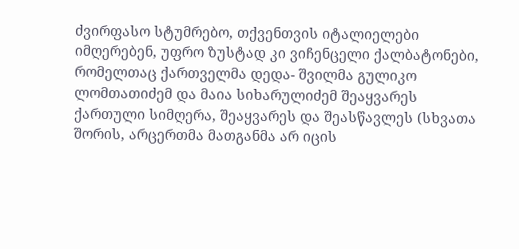ძვირფასო სტუმრებო, თქვენთვის იტალიელები იმღერებენ, უფრო ზუსტად კი ვიჩენცელი ქალბატონები, რომელთაც ქართველმა დედა- შვილმა გულიკო ლომთათიძემ და მაია სიხარულიძემ შეაყვარეს ქართული სიმღერა, შეაყვარეს და შეასწავლეს (სხვათა შორის, არცერთმა მათგანმა არ იცის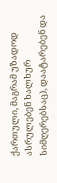ქართული, მაგრამ უზადოდ ასრულებენ ხალხურ სიმღერებსაც), დაატარებენ და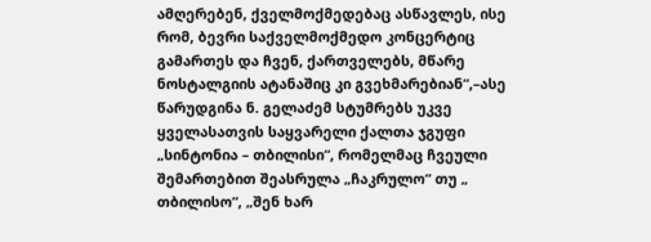ამღერებენ, ქველმოქმედებაც ასწავლეს, ისე რომ, ბევრი საქველმოქმედო კონცერტიც გამართეს და ჩვენ, ქართველებს, მწარე ნოსტალგიის ატანაშიც კი გვეხმარებიან“,–ასე წარუდგინა ნ. გელაძემ სტუმრებს უკვე ყველასათვის საყვარელი ქალთა ჯგუფი „სინტონია – თბილისი“, რომელმაც ჩვეული შემართებით შეასრულა „ჩაკრულო“ თუ „ თბილისო“, „შენ ხარ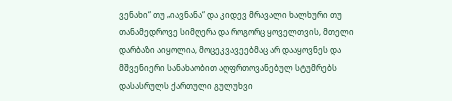ვენახი“ თუ „იავნანა“ და კიდევ მრავალი ხალხური თუ თანამედროვე სიმღერა და როგორც ყოველთვის, მთელი დარბაზი აიყოლია, მოცეკვავეებმაც არ დააყოვნეს და მშვენიერი სანახაობით აღფრთოვანებულ სტუმრებს დასასრულს ქართული გულუხვი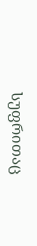სუფრითაც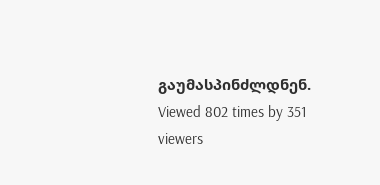გაუმასპინძლდნენ.
Viewed 802 times by 351 viewers